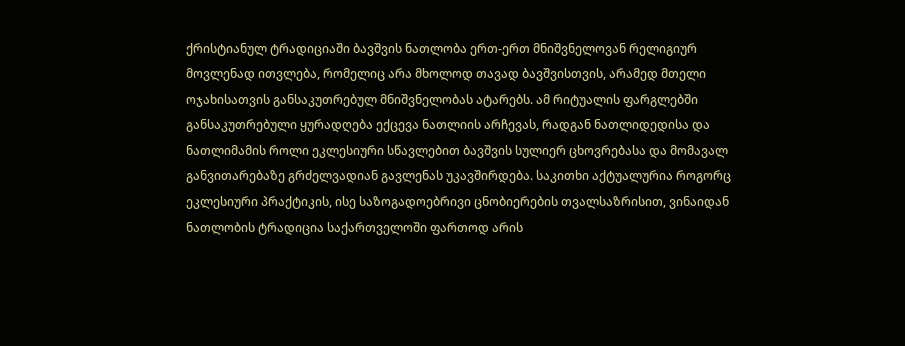ქრისტიანულ ტრადიციაში ბავშვის ნათლობა ერთ-ერთ მნიშვნელოვან რელიგიურ მოვლენად ითვლება, რომელიც არა მხოლოდ თავად ბავშვისთვის, არამედ მთელი ოჯახისათვის განსაკუთრებულ მნიშვნელობას ატარებს. ამ რიტუალის ფარგლებში განსაკუთრებული ყურადღება ექცევა ნათლიის არჩევას, რადგან ნათლიდედისა და ნათლიმამის როლი ეკლესიური სწავლებით ბავშვის სულიერ ცხოვრებასა და მომავალ განვითარებაზე გრძელვადიან გავლენას უკავშირდება. საკითხი აქტუალურია როგორც ეკლესიური პრაქტიკის, ისე საზოგადოებრივი ცნობიერების თვალსაზრისით, ვინაიდან ნათლობის ტრადიცია საქართველოში ფართოდ არის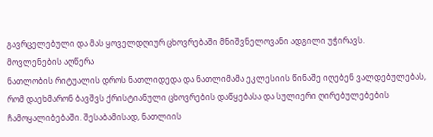გავრცელებული და მას ყოველდღიურ ცხოვრებაში მნიშვნელოვანი ადგილი უჭირავს.
მოვლენების აღწერა
ნათლობის რიტუალის დროს ნათლიდედა და ნათლიმამა ეკლესიის წინაშე იღებენ ვალდებულებას, რომ დაეხმარონ ბავშვს ქრისტიანული ცხოვრების დაწყებასა და სულიერი ღირებულებების ჩამოყალიბებაში. შესაბამისად, ნათლიის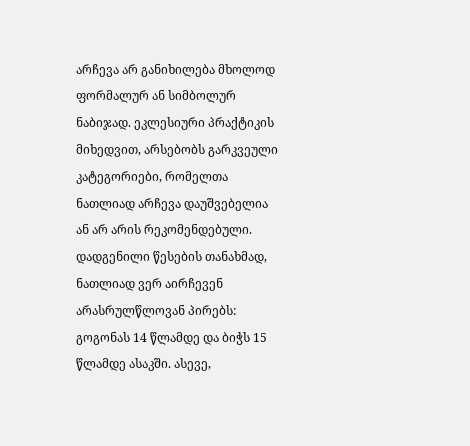არჩევა არ განიხილება მხოლოდ ფორმალურ ან სიმბოლურ ნაბიჯად. ეკლესიური პრაქტიკის მიხედვით, არსებობს გარკვეული კატეგორიები, რომელთა ნათლიად არჩევა დაუშვებელია ან არ არის რეკომენდებული.
დადგენილი წესების თანახმად, ნათლიად ვერ აირჩევენ არასრულწლოვან პირებს: გოგონას 14 წლამდე და ბიჭს 15 წლამდე ასაკში. ასევე,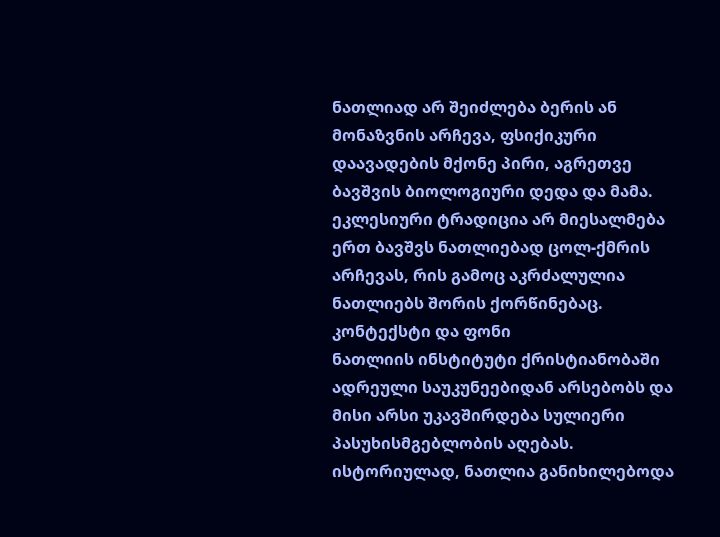ნათლიად არ შეიძლება ბერის ან მონაზვნის არჩევა, ფსიქიკური დაავადების მქონე პირი, აგრეთვე ბავშვის ბიოლოგიური დედა და მამა. ეკლესიური ტრადიცია არ მიესალმება ერთ ბავშვს ნათლიებად ცოლ-ქმრის არჩევას, რის გამოც აკრძალულია ნათლიებს შორის ქორწინებაც.
კონტექსტი და ფონი
ნათლიის ინსტიტუტი ქრისტიანობაში ადრეული საუკუნეებიდან არსებობს და მისი არსი უკავშირდება სულიერი პასუხისმგებლობის აღებას. ისტორიულად, ნათლია განიხილებოდა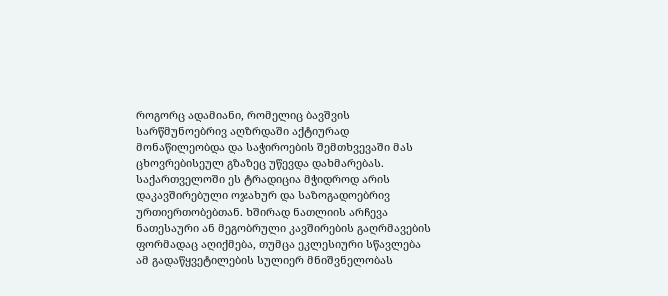როგორც ადამიანი, რომელიც ბავშვის სარწმუნოებრივ აღზრდაში აქტიურად მონაწილეობდა და საჭიროების შემთხვევაში მას ცხოვრებისეულ გზაზეც უწევდა დახმარებას.
საქართველოში ეს ტრადიცია მჭიდროდ არის დაკავშირებული ოჯახურ და საზოგადოებრივ ურთიერთობებთან. ხშირად ნათლიის არჩევა ნათესაური ან მეგობრული კავშირების გაღრმავების ფორმადაც აღიქმება, თუმცა ეკლესიური სწავლება ამ გადაწყვეტილების სულიერ მნიშვნელობას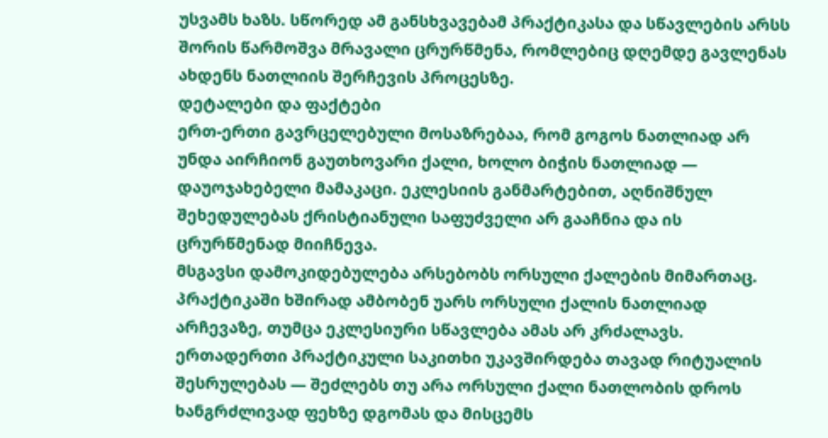უსვამს ხაზს. სწორედ ამ განსხვავებამ პრაქტიკასა და სწავლების არსს შორის წარმოშვა მრავალი ცრურწმენა, რომლებიც დღემდე გავლენას ახდენს ნათლიის შერჩევის პროცესზე.
დეტალები და ფაქტები
ერთ-ერთი გავრცელებული მოსაზრებაა, რომ გოგოს ნათლიად არ უნდა აირჩიონ გაუთხოვარი ქალი, ხოლო ბიჭის ნათლიად — დაუოჯახებელი მამაკაცი. ეკლესიის განმარტებით, აღნიშნულ შეხედულებას ქრისტიანული საფუძველი არ გააჩნია და ის ცრურწმენად მიიჩნევა.
მსგავსი დამოკიდებულება არსებობს ორსული ქალების მიმართაც. პრაქტიკაში ხშირად ამბობენ უარს ორსული ქალის ნათლიად არჩევაზე, თუმცა ეკლესიური სწავლება ამას არ კრძალავს. ერთადერთი პრაქტიკული საკითხი უკავშირდება თავად რიტუალის შესრულებას — შეძლებს თუ არა ორსული ქალი ნათლობის დროს ხანგრძლივად ფეხზე დგომას და მისცემს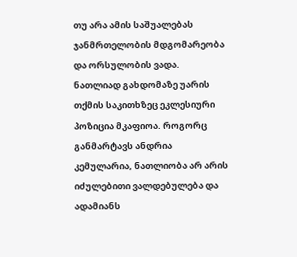თუ არა ამის საშუალებას ჯანმრთელობის მდგომარეობა და ორსულობის ვადა.
ნათლიად გახდომაზე უარის თქმის საკითხზეც ეკლესიური პოზიცია მკაფიოა. როგორც განმარტავს ანდრია კემულარია, ნათლიობა არ არის იძულებითი ვალდებულება და ადამიანს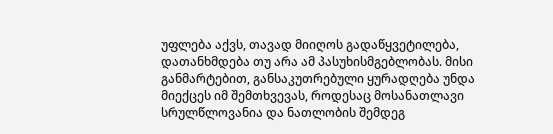უფლება აქვს, თავად მიიღოს გადაწყვეტილება, დათანხმდება თუ არა ამ პასუხისმგებლობას. მისი განმარტებით, განსაკუთრებული ყურადღება უნდა მიექცეს იმ შემთხვევას, როდესაც მოსანათლავი სრულწლოვანია და ნათლობის შემდეგ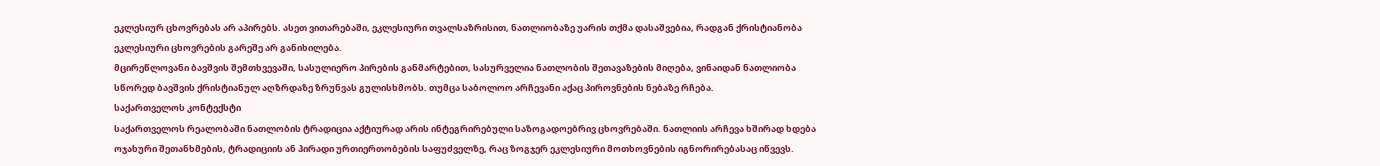ეკლესიურ ცხოვრებას არ აპირებს. ასეთ ვითარებაში, ეკლესიური თვალსაზრისით, ნათლიობაზე უარის თქმა დასაშვებია, რადგან ქრისტიანობა ეკლესიური ცხოვრების გარეშე არ განიხილება.
მცირეწლოვანი ბავშვის შემთხვევაში, სასულიერო პირების განმარტებით, სასურველია ნათლობის შეთავაზების მიღება, ვინაიდან ნათლიობა სწორედ ბავშვის ქრისტიანულ აღზრდაზე ზრუნვას გულისხმობს. თუმცა საბოლოო არჩევანი აქაც პიროვნების ნებაზე რჩება.
საქართველოს კონტექსტი
საქართველოს რეალობაში ნათლობის ტრადიცია აქტიურად არის ინტეგრირებული საზოგადოებრივ ცხოვრებაში. ნათლიის არჩევა ხშირად ხდება ოჯახური შეთანხმების, ტრადიციის ან პირადი ურთიერთობების საფუძველზე, რაც ზოგჯერ ეკლესიური მოთხოვნების იგნორირებასაც იწვევს.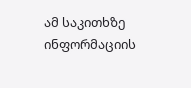ამ საკითხზე ინფორმაციის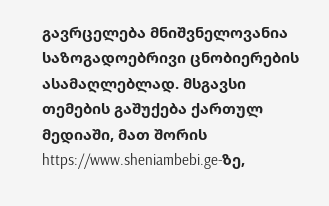გავრცელება მნიშვნელოვანია საზოგადოებრივი ცნობიერების ასამაღლებლად. მსგავსი თემების გაშუქება ქართულ მედიაში, მათ შორის https://www.sheniambebi.ge-ზე,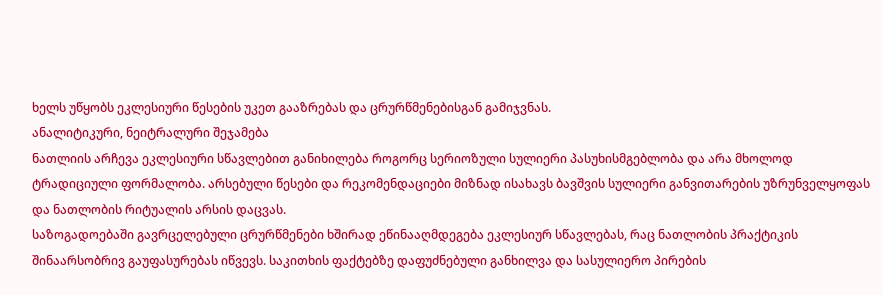ხელს უწყობს ეკლესიური წესების უკეთ გააზრებას და ცრურწმენებისგან გამიჯვნას.
ანალიტიკური, ნეიტრალური შეჯამება
ნათლიის არჩევა ეკლესიური სწავლებით განიხილება როგორც სერიოზული სულიერი პასუხისმგებლობა და არა მხოლოდ ტრადიციული ფორმალობა. არსებული წესები და რეკომენდაციები მიზნად ისახავს ბავშვის სულიერი განვითარების უზრუნველყოფას და ნათლობის რიტუალის არსის დაცვას.
საზოგადოებაში გავრცელებული ცრურწმენები ხშირად ეწინააღმდეგება ეკლესიურ სწავლებას, რაც ნათლობის პრაქტიკის შინაარსობრივ გაუფასურებას იწვევს. საკითხის ფაქტებზე დაფუძნებული განხილვა და სასულიერო პირების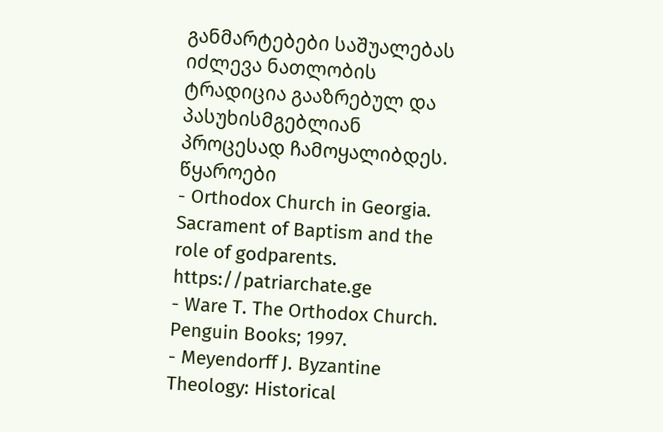განმარტებები საშუალებას იძლევა ნათლობის ტრადიცია გააზრებულ და პასუხისმგებლიან პროცესად ჩამოყალიბდეს.
წყაროები
- Orthodox Church in Georgia. Sacrament of Baptism and the role of godparents. https://patriarchate.ge
- Ware T. The Orthodox Church. Penguin Books; 1997.
- Meyendorff J. Byzantine Theology: Historical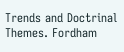Trends and Doctrinal Themes. Fordham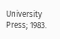University Press; 1983.